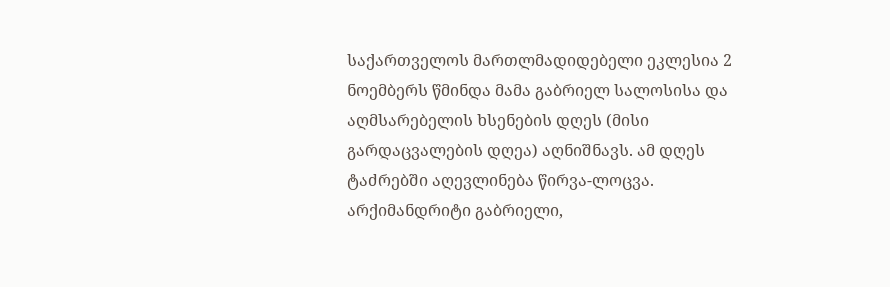საქართველოს მართლმადიდებელი ეკლესია 2 ნოემბერს წმინდა მამა გაბრიელ სალოსისა და აღმსარებელის ხსენების დღეს (მისი გარდაცვალების დღეა) აღნიშნავს. ამ დღეს ტაძრებში აღევლინება წირვა-ლოცვა.
არქიმანდრიტი გაბრიელი,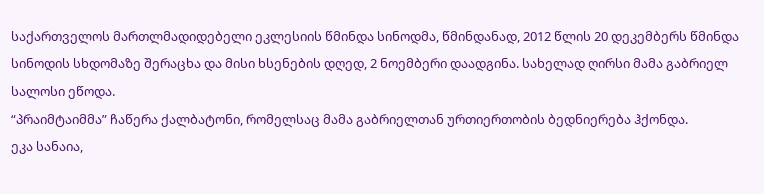საქართველოს მართლმადიდებელი ეკლესიის წმინდა სინოდმა, წმინდანად, 2012 წლის 20 დეკემბერს წმინდა სინოდის სხდომაზე შერაცხა და მისი ხსენების დღედ, 2 ნოემბერი დაადგინა. სახელად ღირსი მამა გაბრიელ სალოსი ეწოდა.
“პრაიმტაიმმა” ჩაწერა ქალბატონი, რომელსაც მამა გაბრიელთან ურთიერთობის ბედნიერება ჰქონდა.
ეკა სანაია,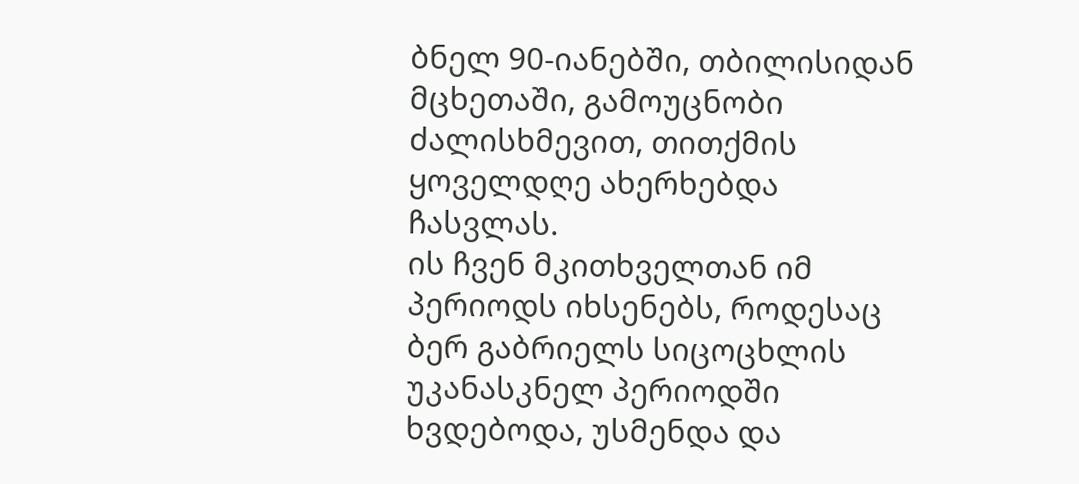ბნელ 90-იანებში, თბილისიდან მცხეთაში, გამოუცნობი ძალისხმევით, თითქმის ყოველდღე ახერხებდა ჩასვლას.
ის ჩვენ მკითხველთან იმ პერიოდს იხსენებს, როდესაც ბერ გაბრიელს სიცოცხლის უკანასკნელ პერიოდში ხვდებოდა, უსმენდა და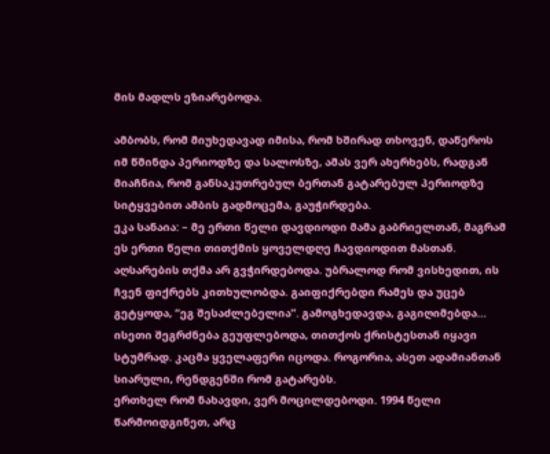მის მადლს ეზიარებოდა.

ამბობს, რომ მიუხედავად იმისა, რომ ხშირად თხოვენ, დაწეროს იმ წმინდა პერიოდზე და სალოსზე, ამას ვერ ახერხებს, რადგან მიაჩნია, რომ განსაკუთრებულ ბერთან გატარებულ პერიოდზე სიტყვებით ამბის გადმოცემა, გაუჭირდება.
ეკა სანაია: – მე ერთი წელი დავდიოდი მამა გაბრიელთან, მაგრამ ეს ერთი წელი თითქმის ყოველდღე ჩავდიოდით მასთან. აღსარების თქმა არ გვჭირდებოდა. უბრალოდ რომ ვისხედით, ის ჩვენ ფიქრებს კითხულობდა. გაიფიქრებდი რამეს და უცებ გეტყოდა, “ეგ შესაძლებელია”. გამოგხედავდა, გაგიღიმებდა…
ისეთი შეგრძნება გეუფლებოდა, თითქოს ქრისტესთან იყავი სტუმრად. კაცმა ყველაფერი იცოდა. როგორია, ასეთ ადამიანთან სიარული, რენდგენში რომ გატარებს.
ერთხელ რომ ნახავდი, ვერ მოცილდებოდი. 1994 წელი წარმოიდგინეთ, არც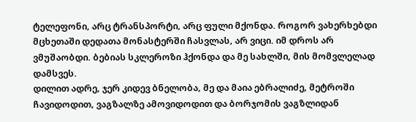ტელეფონი, არც ტრანსპორტი, არც ფული მქონდა. როგორ ვახერხებდი მცხეთაში დედათა მონასტერში ჩასვლას, არ ვიცი. იმ დროს არ ვმუშაობდი. ბებიას სკლეროზი ჰქონდა და მე სახლში, მის მომვლელად დამსვეს.
დილით ადრე, ჯერ კიდევ ბნელობა, მე და მაია ებრალიძე, მეტროში ჩავიდოდით, ვაგზალზე ამოვიდოდით და ბორჯომის ვაგზლიდან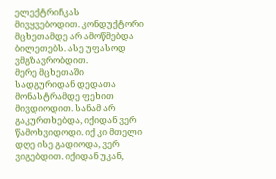ელექტრიჩკას მივყვებოდით. კონდუქტორი მცხეთამდე არ ამოწმებდა ბილეთებს. ასე უფასოდ ვმგზავრობდით.
მერე მცხეთაში სადგურიდან დედათა მონასტრამდე ფეხით მივდიოდით. სანამ არ გაკურთხებდა, იქიდან ვერ წამოხვიდოდი. იქ კი მთელი დღე ისე გადიოდა, ვერ ვიგებდით. იქიდან უკან,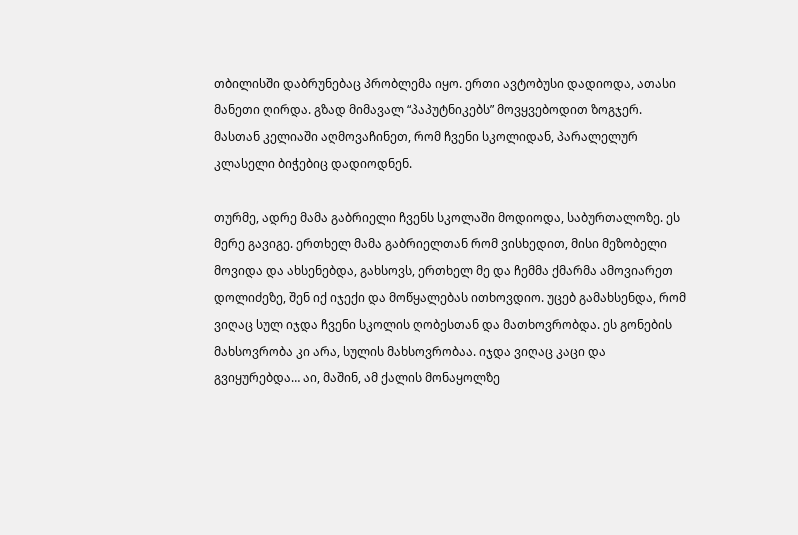თბილისში დაბრუნებაც პრობლემა იყო. ერთი ავტობუსი დადიოდა, ათასი მანეთი ღირდა. გზად მიმავალ “პაპუტნიკებს” მოვყვებოდით ზოგჯერ.
მასთან კელიაში აღმოვაჩინეთ, რომ ჩვენი სკოლიდან, პარალელურ კლასელი ბიჭებიც დადიოდნენ.

თურმე, ადრე მამა გაბრიელი ჩვენს სკოლაში მოდიოდა, საბურთალოზე. ეს მერე გავიგე. ერთხელ მამა გაბრიელთან რომ ვისხედით, მისი მეზობელი მოვიდა და ახსენებდა, გახსოვს, ერთხელ მე და ჩემმა ქმარმა ამოვიარეთ დოლიძეზე, შენ იქ იჯექი და მოწყალებას ითხოვდიო. უცებ გამახსენდა, რომ ვიღაც სულ იჯდა ჩვენი სკოლის ღობესთან და მათხოვრობდა. ეს გონების მახსოვრობა კი არა, სულის მახსოვრობაა. იჯდა ვიღაც კაცი და გვიყურებდა… აი, მაშინ, ამ ქალის მონაყოლზე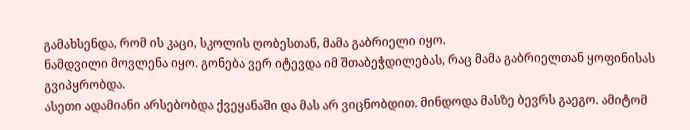გამახსენდა, რომ ის კაცი, სკოლის ღობესთან, მამა გაბრიელი იყო.
ნამდვილი მოვლენა იყო. გონება ვერ იტევდა იმ შთაბეჭდილებას, რაც მამა გაბრიელთან ყოფინისას გვიპყრობდა.
ასეთი ადამიანი არსებობდა ქვეყანაში და მას არ ვიცნობდით. მინდოდა მასზე ბევრს გაეგო. ამიტომ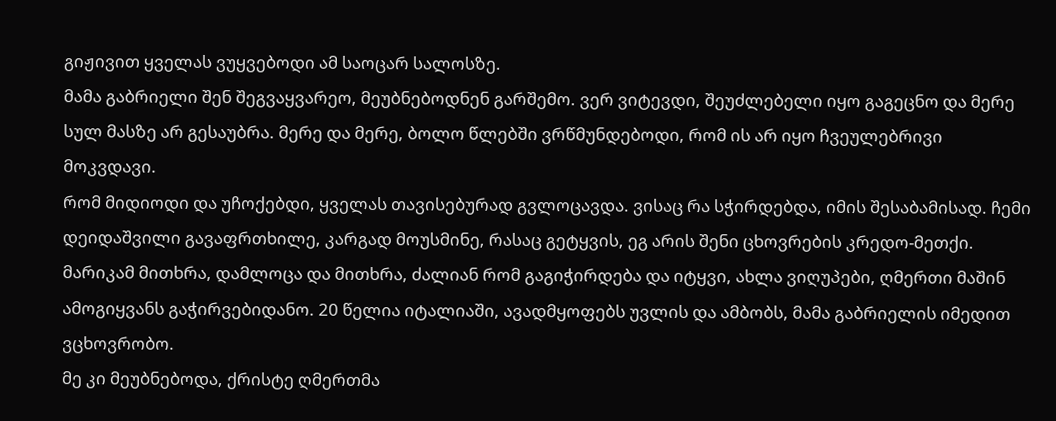გიჟივით ყველას ვუყვებოდი ამ საოცარ სალოსზე.
მამა გაბრიელი შენ შეგვაყვარეო, მეუბნებოდნენ გარშემო. ვერ ვიტევდი, შეუძლებელი იყო გაგეცნო და მერე სულ მასზე არ გესაუბრა. მერე და მერე, ბოლო წლებში ვრწმუნდებოდი, რომ ის არ იყო ჩვეულებრივი მოკვდავი.
რომ მიდიოდი და უჩოქებდი, ყველას თავისებურად გვლოცავდა. ვისაც რა სჭირდებდა, იმის შესაბამისად. ჩემი დეიდაშვილი გავაფრთხილე, კარგად მოუსმინე, რასაც გეტყვის, ეგ არის შენი ცხოვრების კრედო-მეთქი. მარიკამ მითხრა, დამლოცა და მითხრა, ძალიან რომ გაგიჭირდება და იტყვი, ახლა ვიღუპები, ღმერთი მაშინ ამოგიყვანს გაჭირვებიდანო. 20 წელია იტალიაში, ავადმყოფებს უვლის და ამბობს, მამა გაბრიელის იმედით ვცხოვრობო.
მე კი მეუბნებოდა, ქრისტე ღმერთმა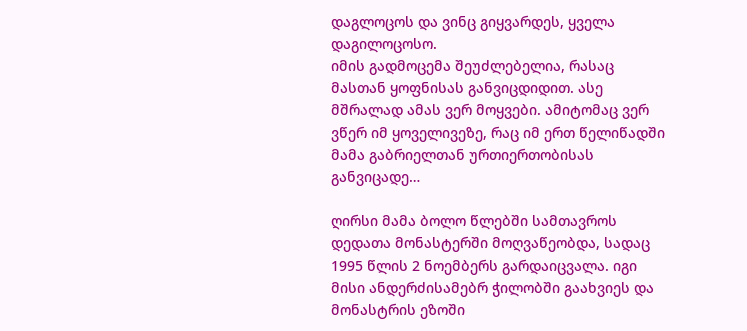დაგლოცოს და ვინც გიყვარდეს, ყველა დაგილოცოსო.
იმის გადმოცემა შეუძლებელია, რასაც მასთან ყოფნისას განვიცდიდით. ასე მშრალად ამას ვერ მოყვები. ამიტომაც ვერ ვწერ იმ ყოველივეზე, რაც იმ ერთ წელიწადში მამა გაბრიელთან ურთიერთობისას განვიცადე…

ღირსი მამა ბოლო წლებში სამთავროს დედათა მონასტერში მოღვაწეობდა, სადაც 1995 წლის 2 ნოემბერს გარდაიცვალა. იგი მისი ანდერძისამებრ ჭილობში გაახვიეს და მონასტრის ეზოში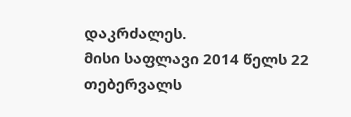დაკრძალეს.
მისი საფლავი 2014 წელს 22 თებერვალს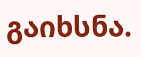გაიხსნა.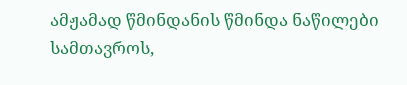ამჟამად წმინდანის წმინდა ნაწილები სამთავროს,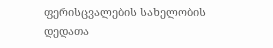ფერისცვალების სახელობის დედათა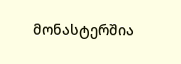მონასტერშია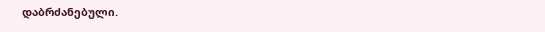დაბრძანებული.